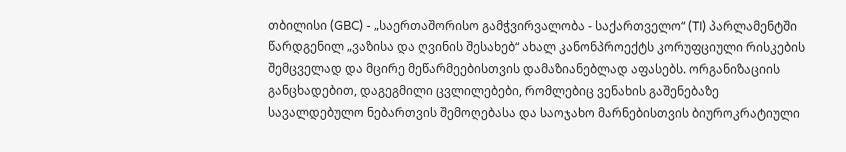თბილისი (GBC) - „საერთაშორისო გამჭვირვალობა - საქართველო“ (TI) პარლამენტში წარდგენილ „ვაზისა და ღვინის შესახებ“ ახალ კანონპროექტს კორუფციული რისკების შემცველად და მცირე მეწარმეებისთვის დამაზიანებლად აფასებს. ორგანიზაციის განცხადებით, დაგეგმილი ცვლილებები, რომლებიც ვენახის გაშენებაზე სავალდებულო ნებართვის შემოღებასა და საოჯახო მარნებისთვის ბიუროკრატიული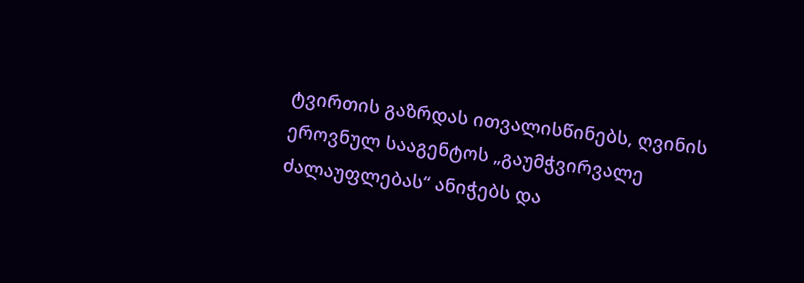ტვირთის გაზრდას ითვალისწინებს, ღვინის ეროვნულ სააგენტოს „გაუმჭვირვალე ძალაუფლებას“ ანიჭებს და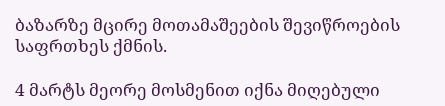ბაზარზე მცირე მოთამაშეების შევიწროების საფრთხეს ქმნის.

4 მარტს მეორე მოსმენით იქნა მიღებული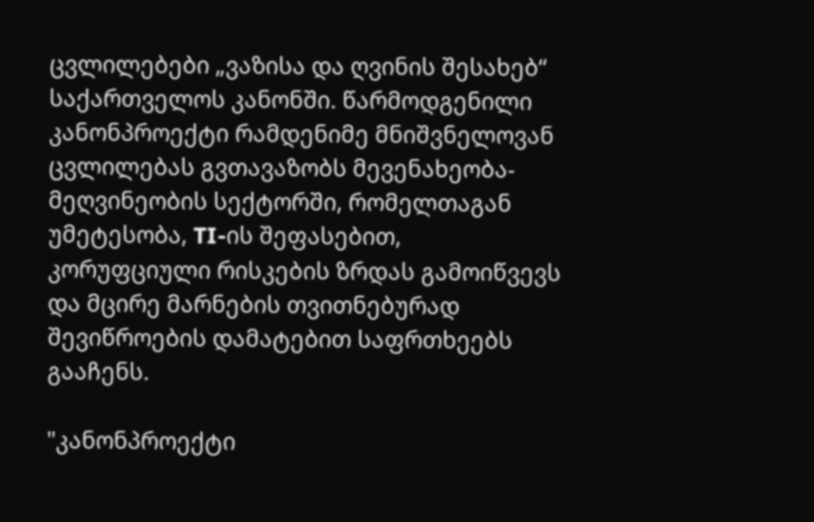ცვლილებები „ვაზისა და ღვინის შესახებ“ საქართველოს კანონში. წარმოდგენილი კანონპროექტი რამდენიმე მნიშვნელოვან ცვლილებას გვთავაზობს მევენახეობა-მეღვინეობის სექტორში, რომელთაგან უმეტესობა, TI-ის შეფასებით, კორუფციული რისკების ზრდას გამოიწვევს და მცირე მარნების თვითნებურად შევიწროების დამატებით საფრთხეებს გააჩენს.

"კანონპროექტი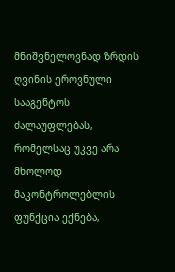მნიშვნელოვნად ზრდის ღვინის ეროვნული სააგენტოს ძალაუფლებას, რომელსაც უკვე არა მხოლოდ მაკონტროლებლის ფუნქცია ექნება,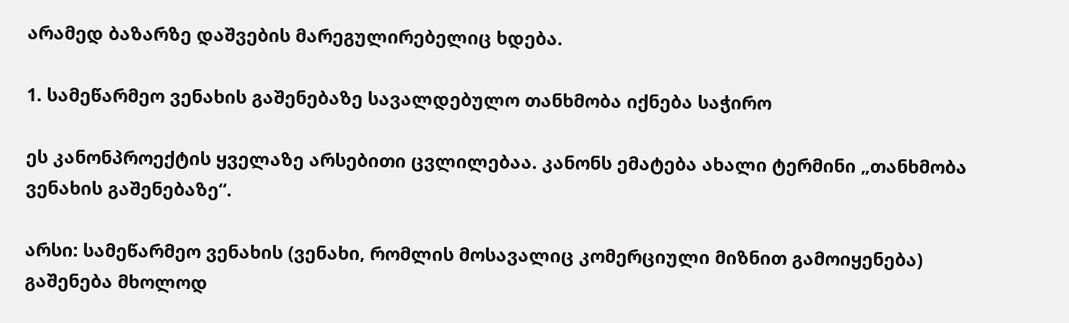არამედ ბაზარზე დაშვების მარეგულირებელიც ხდება.

1. სამეწარმეო ვენახის გაშენებაზე სავალდებულო თანხმობა იქნება საჭირო

ეს კანონპროექტის ყველაზე არსებითი ცვლილებაა. კანონს ემატება ახალი ტერმინი „თანხმობა ვენახის გაშენებაზე“.

არსი: სამეწარმეო ვენახის (ვენახი, რომლის მოსავალიც კომერციული მიზნით გამოიყენება) გაშენება მხოლოდ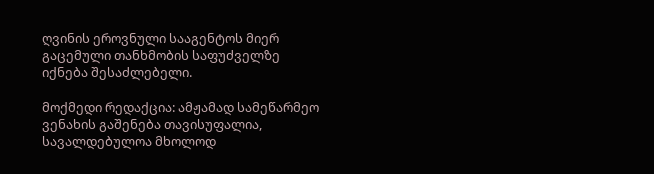ღვინის ეროვნული სააგენტოს მიერ გაცემული თანხმობის საფუძველზე იქნება შესაძლებელი.

მოქმედი რედაქცია: ამჟამად სამეწარმეო ვენახის გაშენება თავისუფალია, სავალდებულოა მხოლოდ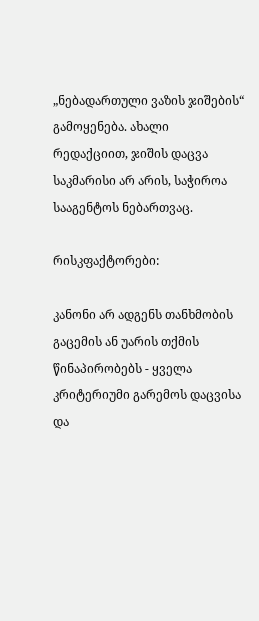„ნებადართული ვაზის ჯიშების“ გამოყენება. ახალი რედაქციით, ჯიშის დაცვა საკმარისი არ არის, საჭიროა სააგენტოს ნებართვაც.

რისკფაქტორები:

კანონი არ ადგენს თანხმობის გაცემის ან უარის თქმის წინაპირობებს - ყველა კრიტერიუმი გარემოს დაცვისა და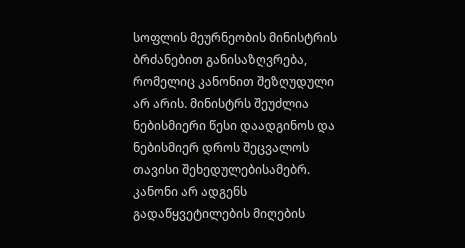სოფლის მეურნეობის მინისტრის ბრძანებით განისაზღვრება, რომელიც კანონით შეზღუდული არ არის. მინისტრს შეუძლია ნებისმიერი წესი დაადგინოს და ნებისმიერ დროს შეცვალოს თავისი შეხედულებისამებრ.
კანონი არ ადგენს გადაწყვეტილების მიღების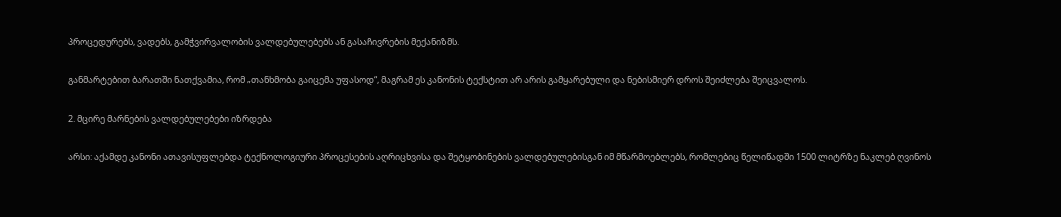პროცედურებს, ვადებს, გამჭვირვალობის ვალდებულებებს ან გასაჩივრების მექანიზმს.

განმარტებით ბარათში ნათქვამია, რომ „თანხმობა გაიცემა უფასოდ“, მაგრამ ეს კანონის ტექსტით არ არის გამყარებული და ნებისმიერ დროს შეიძლება შეიცვალოს.

2. მცირე მარნების ვალდებულებები იზრდება

არსი: აქამდე კანონი ათავისუფლებდა ტექნოლოგიური პროცესების აღრიცხვისა და შეტყობინების ვალდებულებისგან იმ მწარმოებლებს, რომლებიც წელიწადში 1500 ლიტრზე ნაკლებ ღვინოს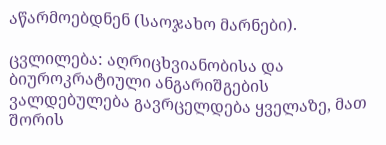აწარმოებდნენ (საოჯახო მარნები).

ცვლილება: აღრიცხვიანობისა და ბიუროკრატიული ანგარიშგების ვალდებულება გავრცელდება ყველაზე, მათ შორის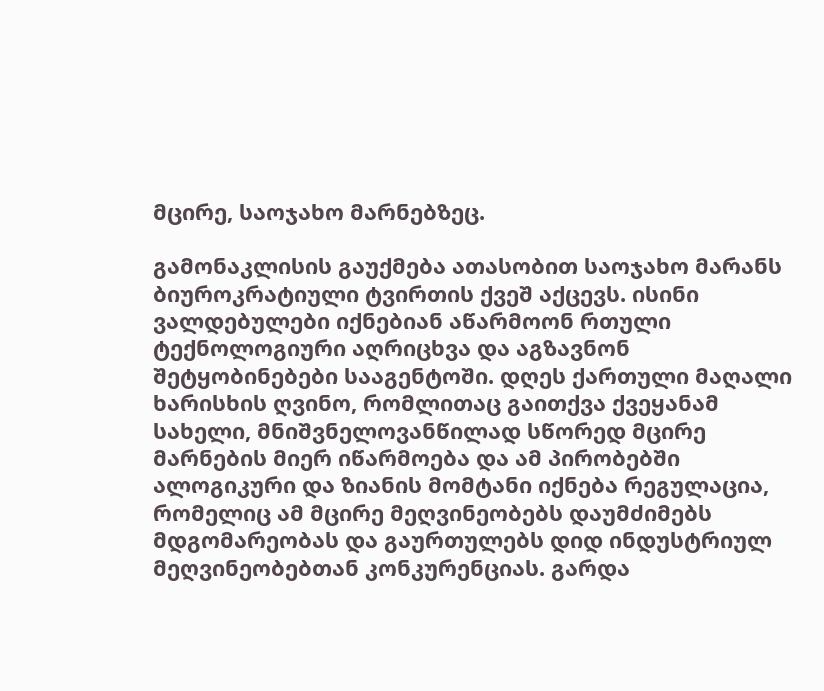მცირე, საოჯახო მარნებზეც.

გამონაკლისის გაუქმება ათასობით საოჯახო მარანს ბიუროკრატიული ტვირთის ქვეშ აქცევს. ისინი ვალდებულები იქნებიან აწარმოონ რთული ტექნოლოგიური აღრიცხვა და აგზავნონ შეტყობინებები სააგენტოში. დღეს ქართული მაღალი ხარისხის ღვინო, რომლითაც გაითქვა ქვეყანამ სახელი, მნიშვნელოვანწილად სწორედ მცირე მარნების მიერ იწარმოება და ამ პირობებში ალოგიკური და ზიანის მომტანი იქნება რეგულაცია, რომელიც ამ მცირე მეღვინეობებს დაუმძიმებს მდგომარეობას და გაურთულებს დიდ ინდუსტრიულ მეღვინეობებთან კონკურენციას. გარდა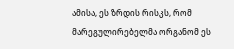ამისა, ეს ზრდის რისკს, რომ მარეგულირებელმა ორგანომ ეს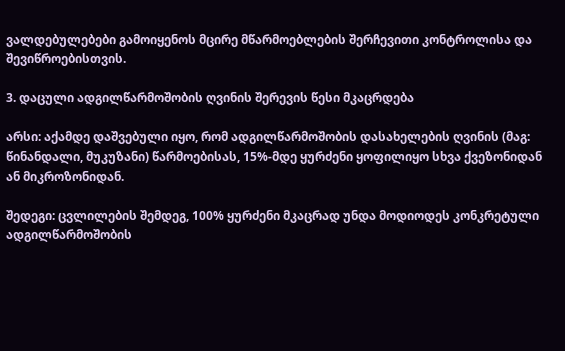ვალდებულებები გამოიყენოს მცირე მწარმოებლების შერჩევითი კონტროლისა და შევიწროებისთვის.

3. დაცული ადგილწარმოშობის ღვინის შერევის წესი მკაცრდება

არსი: აქამდე დაშვებული იყო, რომ ადგილწარმოშობის დასახელების ღვინის (მაგ: წინანდალი, მუკუზანი) წარმოებისას, 15%-მდე ყურძენი ყოფილიყო სხვა ქვეზონიდან ან მიკროზონიდან.

შედეგი: ცვლილების შემდეგ, 100% ყურძენი მკაცრად უნდა მოდიოდეს კონკრეტული ადგილწარმოშობის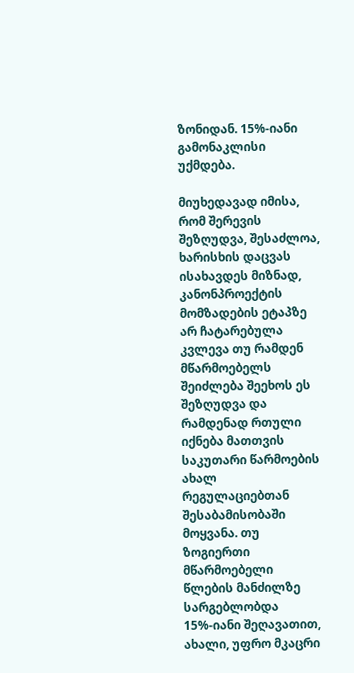ზონიდან. 15%-იანი გამონაკლისი უქმდება.

მიუხედავად იმისა, რომ შერევის შეზღუდვა, შესაძლოა, ხარისხის დაცვას ისახავდეს მიზნად, კანონპროექტის მომზადების ეტაპზე არ ჩატარებულა კვლევა თუ რამდენ მწარმოებელს შეიძლება შეეხოს ეს შეზღუდვა და რამდენად რთული იქნება მათთვის საკუთარი წარმოების ახალ რეგულაციებთან შესაბამისობაში მოყვანა. თუ ზოგიერთი მწარმოებელი წლების მანძილზე სარგებლობდა 15%-იანი შეღავათით, ახალი, უფრო მკაცრი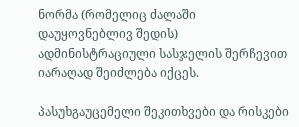ნორმა (რომელიც ძალაში დაუყოვნებლივ შედის) ადმინისტრაციული სასჯელის შერჩევით იარაღად შეიძლება იქცეს.

პასუხგაუცემელი შეკითხვები და რისკები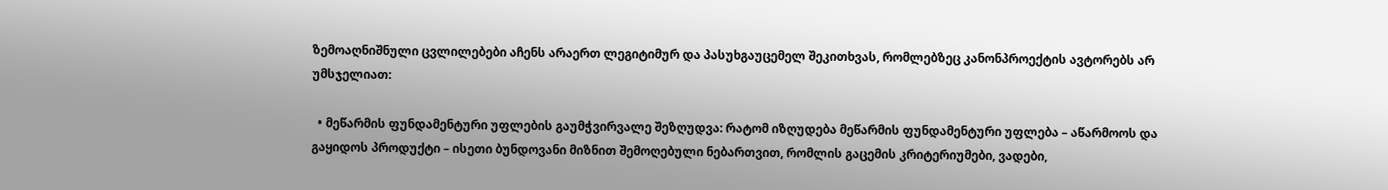ზემოაღნიშნული ცვლილებები აჩენს არაერთ ლეგიტიმურ და პასუხგაუცემელ შეკითხვას, რომლებზეც კანონპროექტის ავტორებს არ უმსჯელიათ:

  • მეწარმის ფუნდამენტური უფლების გაუმჭვირვალე შეზღუდვა: რატომ იზღუდება მეწარმის ფუნდამენტური უფლება – აწარმოოს და გაყიდოს პროდუქტი – ისეთი ბუნდოვანი მიზნით შემოღებული ნებართვით, რომლის გაცემის კრიტერიუმები, ვადები,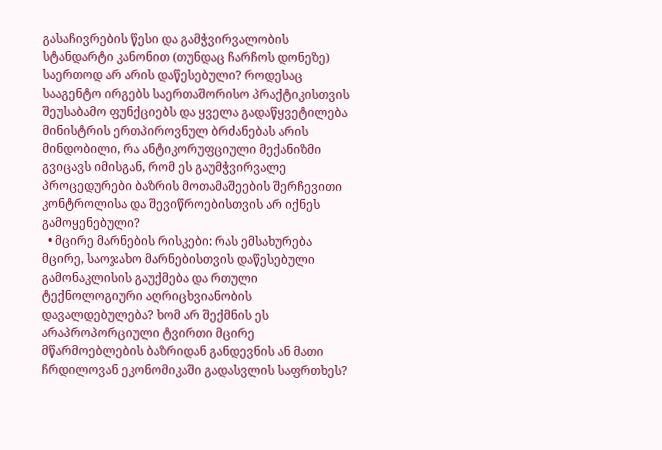გასაჩივრების წესი და გამჭვირვალობის სტანდარტი კანონით (თუნდაც ჩარჩოს დონეზე) საერთოდ არ არის დაწესებული? როდესაც სააგენტო ირგებს საერთაშორისო პრაქტიკისთვის შეუსაბამო ფუნქციებს და ყველა გადაწყვეტილება მინისტრის ერთპიროვნულ ბრძანებას არის მინდობილი, რა ანტიკორუფციული მექანიზმი გვიცავს იმისგან, რომ ეს გაუმჭვირვალე პროცედურები ბაზრის მოთამაშეების შერჩევითი კონტროლისა და შევიწროებისთვის არ იქნეს გამოყენებული?
  • მცირე მარნების რისკები: რას ემსახურება მცირე, საოჯახო მარნებისთვის დაწესებული გამონაკლისის გაუქმება და რთული ტექნოლოგიური აღრიცხვიანობის დავალდებულება? ხომ არ შექმნის ეს არაპროპორციული ტვირთი მცირე მწარმოებლების ბაზრიდან განდევნის ან მათი ჩრდილოვან ეკონომიკაში გადასვლის საფრთხეს?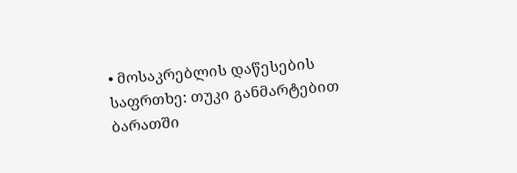• მოსაკრებლის დაწესების საფრთხე: თუკი განმარტებით ბარათში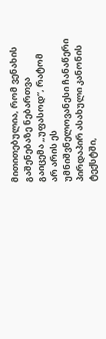მითითებულია, რომ ვენახის გაშენებაზე ნებართვა გაიცემა „უფასოდ“, რატომ არ არის ეს უმნიშვნელოვანესი ჩანაწერი პირდაპირ ასახული კანონის ტექსტში,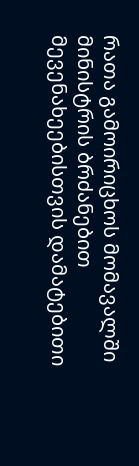რათა გამოირიცხოს მომავალში მინისტრის ბრძანებით მევენახეებისთვის დამატებითი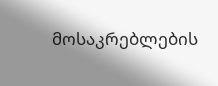მოსაკრებლების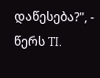დაწესება?", - წერს TI.